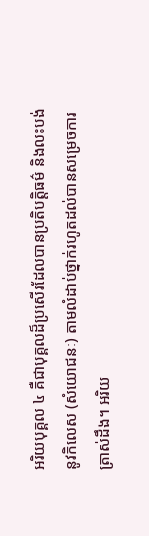អរិយបុគ្គល ៤ គឺជាបុគ្គលដ៏ប្រសើរដែលបានប្រតិបត្តិធម៌ និងលះបង់នូវកិលេស (សំយោជនៈ) តាមលំដាប់ថ្នាក់រហូតដល់បានសម្រេចការត្រាស់ដឹង។ អរិយ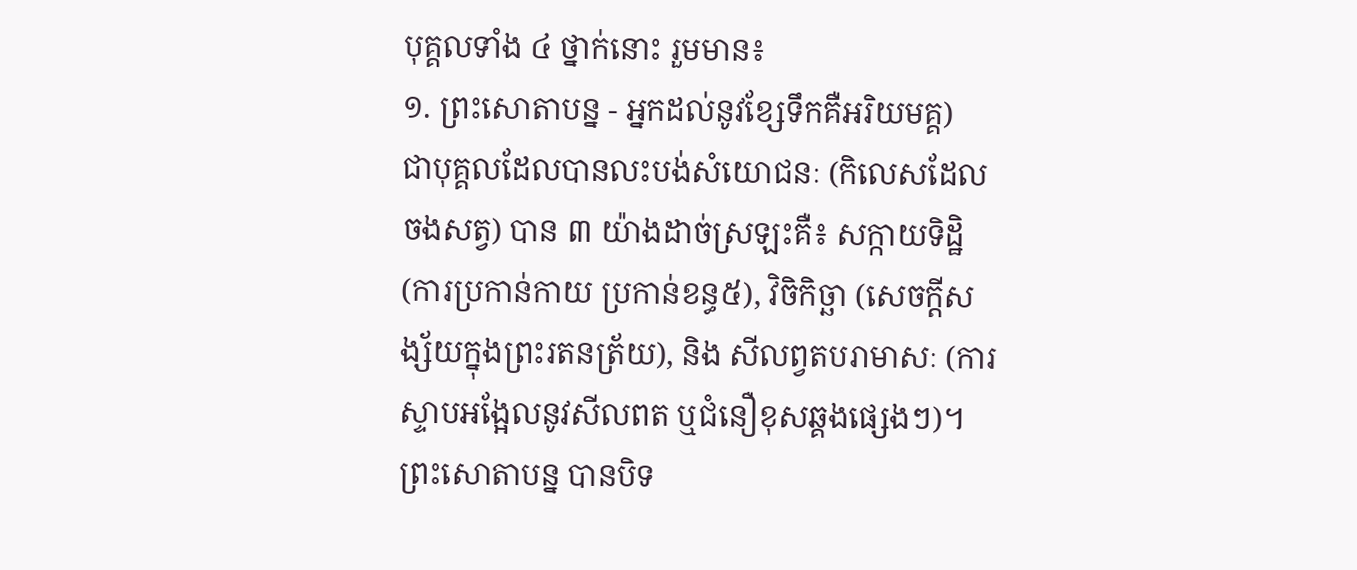បុគ្គលទាំង ៤ ថ្នាក់នោះ រួមមាន៖
១. ព្រះសោតាបន្ន - អ្នកដល់នូវខ្សែទឹកគឺអរិយមគ្គ)
ជាបុគ្គលដែលបានលះបង់សំយោជនៈ (កិលេសដែលចងសត្វ) បាន ៣ យ៉ាងដាច់ស្រឡះគឺ៖ សក្កាយទិដ្ឋិ (ការប្រកាន់កាយ ប្រកាន់ខន្ធ៥), វិចិកិច្ឆា (សេចក្តីសង្ស័យក្នុងព្រះរតនត្រ័យ), និង សីលព្វតបរាមាសៈ (ការស្ទាបអង្អែលនូវសីលពត ឬជំនឿខុសឆ្គងផ្សេងៗ)។
ព្រះសោតាបន្ន បានបិទ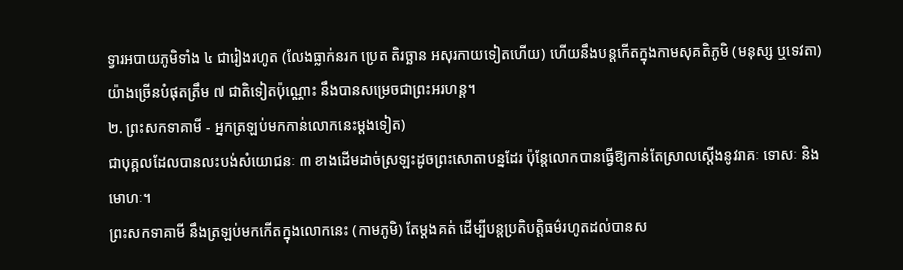ទ្វារអបាយភូមិទាំង ៤ ជារៀងរហូត (លែងធ្លាក់នរក ប្រេត តិរច្ឆាន អសុរកាយទៀតហើយ) ហើយនឹងបន្តកើតក្នុងកាមសុគតិភូមិ (មនុស្ស ឬទេវតា) យ៉ាងច្រើនបំផុតត្រឹម ៧ ជាតិទៀតប៉ុណ្ណោះ នឹងបានសម្រេចជាព្រះអរហន្ត។
២. ព្រះសកទាគាមី - អ្នកត្រឡប់មកកាន់លោកនេះម្ដងទៀត)
ជាបុគ្គលដែលបានលះបង់សំយោជនៈ ៣ ខាងដើមដាច់ស្រឡះដូចព្រះសោតាបន្នដែរ ប៉ុន្តែលោកបានធ្វើឱ្យកាន់តែស្រាលស្តើងនូវរាគៈ ទោសៈ និងមោហៈ។
ព្រះសកទាគាមី នឹងត្រឡប់មកកើតក្នុងលោកនេះ (កាមភូមិ) តែម្ដងគត់ ដើម្បីបន្តប្រតិបត្តិធម៌រហូតដល់បានស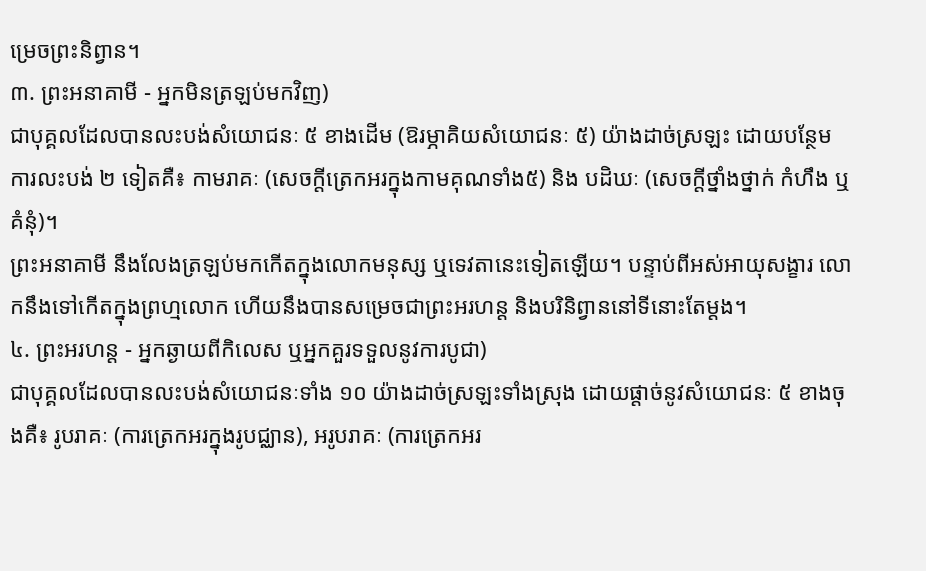ម្រេចព្រះនិព្វាន។
៣. ព្រះអនាគាមី - អ្នកមិនត្រឡប់មកវិញ)
ជាបុគ្គលដែលបានលះបង់សំយោជនៈ ៥ ខាងដើម (ឱរម្ភាគិយសំយោជនៈ ៥) យ៉ាងដាច់ស្រឡះ ដោយបន្ថែមការលះបង់ ២ ទៀតគឺ៖ កាមរាគៈ (សេចក្តីត្រេកអរក្នុងកាមគុណទាំង៥) និង បដិឃៈ (សេចក្តីថ្នាំងថ្នាក់ កំហឹង ឬគំនុំ)។
ព្រះអនាគាមី នឹងលែងត្រឡប់មកកើតក្នុងលោកមនុស្ស ឬទេវតានេះទៀតឡើយ។ បន្ទាប់ពីអស់អាយុសង្ខារ លោកនឹងទៅកើតក្នុងព្រហ្មលោក ហើយនឹងបានសម្រេចជាព្រះអរហន្ត និងបរិនិព្វាននៅទីនោះតែម្តង។
៤. ព្រះអរហន្ត - អ្នកឆ្ងាយពីកិលេស ឬអ្នកគួរទទួលនូវការបូជា)
ជាបុគ្គលដែលបានលះបង់សំយោជនៈទាំង ១០ យ៉ាងដាច់ស្រឡះទាំងស្រុង ដោយផ្តាច់នូវសំយោជនៈ ៥ ខាងចុងគឺ៖ រូបរាគៈ (ការត្រេកអរក្នុងរូបជ្ឈាន), អរូបរាគៈ (ការត្រេកអរ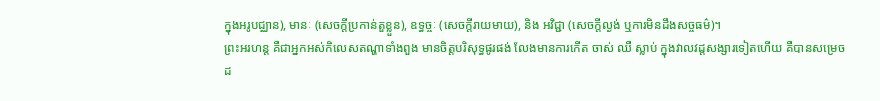ក្នុងអរូបជ្ឈាន), មានៈ (សេចក្តីប្រកាន់តួខ្លួន), ឧទ្ធច្ចៈ (សេចក្តីរាយមាយ), និង អវិជ្ជា (សេចក្តីល្ងង់ ឬការមិនដឹងសច្ចធម៌)។
ព្រះអរហន្ត គឺជាអ្នកអស់កិលេសតណ្ហាទាំងពួង មានចិត្តបរិសុទ្ធផូរផង់ លែងមានការកើត ចាស់ ឈឺ ស្លាប់ ក្នុងវាលវដ្តសង្សារទៀតហើយ គឺបានសម្រេចដ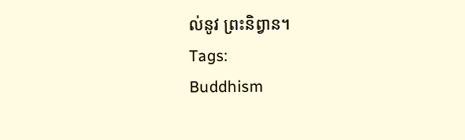ល់នូវ ព្រះនិព្វាន។
Tags:
Buddhism